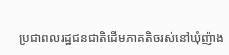ប្រជាពលរដ្ឋជនជាតិដើមភាគតិចរស់នៅឃុំញ៉ាង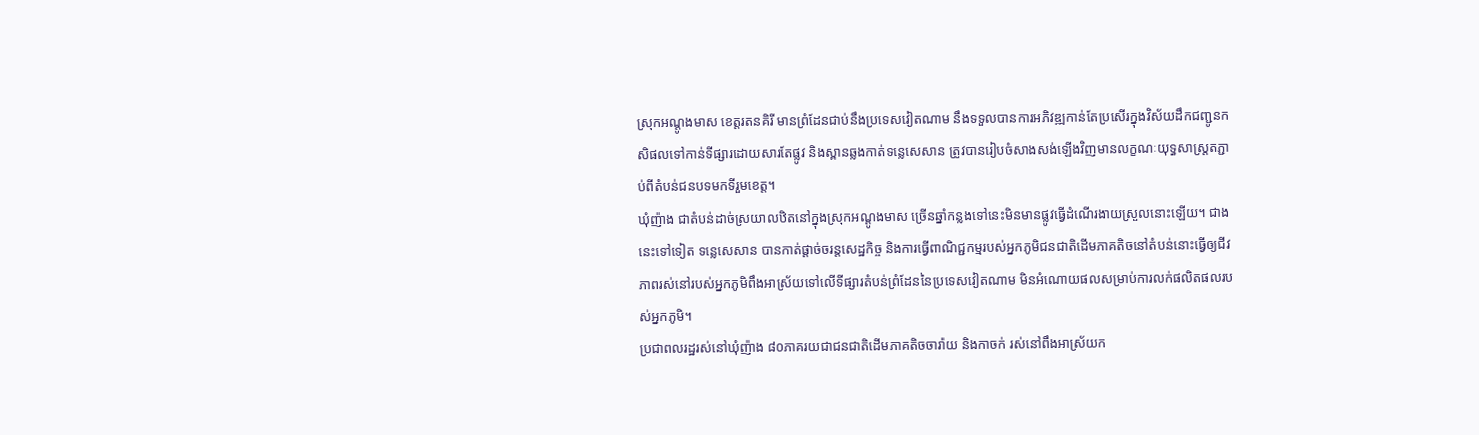ស្រុកអណ្ដូងមាស ខេត្តរតនគិរី មានព្រំដែនជាប់នឹងប្រទេសវៀតណាម នឹងទទួលបានការអភិវឌ្ឍកាន់តែប្រសើរក្នុងវិស័យដឹកជញ្ជូនកសិផលទៅកាន់ទីផ្សារដោយសារតែផ្លូវ និងស្ពានឆ្លងកាត់ទន្លេសេសាន ត្រូវបានរៀបចំសាងសង់ឡើងវិញមានលក្ខណៈយុទ្ធសាស្ត្រតភ្ជាប់ពីតំបន់ជនបទមកទីរួមខេត្ត។
ឃុំញ៉ាង ជាតំបន់ដាច់ស្រយាលឋិតនៅក្នុងស្រុកអណ្ដូងមាស ច្រើនឆ្នាំកន្លងទៅនេះមិនមានផ្លូវធ្វើដំណើរងាយស្រួលនោះឡើយ។ ជាងនេះទៅទៀត ទន្លេសេសាន បានកាត់ផ្ដាច់ចរន្តសេដ្ឋកិច្ច និងការធ្វើពាណិជ្ជកម្មរបស់អ្នកភូមិជនជាតិដើមភាគតិចនៅតំបន់នោះធ្វើឲ្យជីវភាពរស់នៅរបស់អ្នកភូមិពឹងអាស្រ័យទៅលើទីផ្សារតំបន់ព្រំដែននៃប្រទេសវៀតណាម មិនអំណោយផលសម្រាប់ការលក់ផលិតផលរបស់អ្នកភូមិ។
ប្រជាពលរដ្ឋរស់នៅឃុំញ៉ាង ៨០ភាគរយជាជនជាតិដើមភាគតិចចារ៉ាយ និងកាចក់ រស់នៅពឹងអាស្រ័យក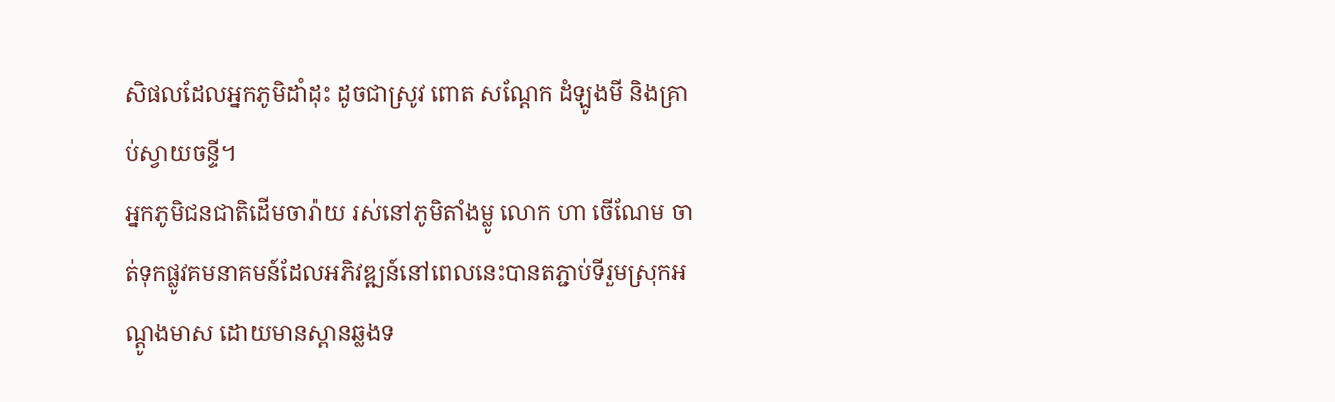សិផលដែលអ្នកភូមិដាំដុះ ដូចជាស្រូវ ពោត សណ្ដែក ដំឡូងមី និងគ្រាប់ស្វាយចន្ទី។
អ្នកភូមិជនជាតិដើមចារ៉ាយ រស់នៅភូមិតាំងម្លូ លោក ហា ចើណែម ចាត់ទុកផ្លូវគមនាគមន៍ដែលអភិវឌ្ឍន៍នៅពេលនេះបានតភ្ជាប់ទីរួមស្រុកអណ្ដូងមាស ដោយមានស្ពានឆ្លងទ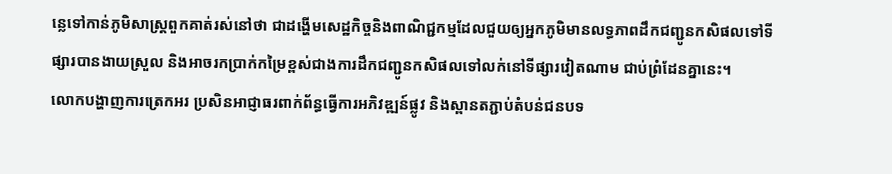ន្លេទៅកាន់ភូមិសាស្ត្រពួកគាត់រស់នៅថា ជាដង្ហើមសេដ្ឋកិច្ចនិងពាណិជ្ជកម្មដែលជួយឲ្យអ្នកភូមិមានលទ្ធភាពដឹកជញ្ជូនកសិផលទៅទីផ្សារបានងាយស្រួល និងអាចរកប្រាក់កម្រៃខ្ពស់ជាងការដឹកជញ្ជូនកសិផលទៅលក់នៅទីផ្សារវៀតណាម ជាប់ព្រំដែនគ្នានេះ។
លោកបង្ហាញការត្រេកអរ ប្រសិនអាជ្ញាធរពាក់ព័ន្ធធ្វើការអភិវឌ្ឍន៍ផ្លូវ និងស្ពានតភ្ជាប់តំបន់ជនបទ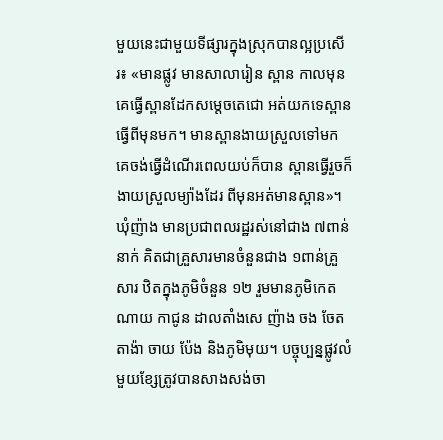មួយនេះជាមួយទីផ្សារក្នុងស្រុកបានល្អប្រសើរ៖ «មានផ្លូវ មានសាលារៀន ស្ពាន កាលមុនគេធ្វើស្ពានដែកសម្តេចតេជោ អត់យកទេស្ពានធ្វើពីមុនមក។ មានស្ពានងាយស្រួលទៅមក គេចង់ធ្វើដំណើរពេលយប់ក៏បាន ស្ពានធ្វើរួចក៏ងាយស្រួលម្យ៉ាងដែរ ពីមុនអត់មានស្ពាន»។
ឃុំញ៉ាង មានប្រជាពលរដ្ឋរស់នៅជាង ៧ពាន់នាក់ គិតជាគ្រួសារមានចំនួនជាង ១ពាន់គ្រួសារ ឋិតក្នុងភូមិចំនួន ១២ រួមមានភូមិកេត ណាយ កាជូន ដាលតាំងសេ ញ៉ាង ចង ចែត តាង៉ា ចាយ ប៉ែង និងភូមិមុយ។ បច្ចុប្បន្នផ្លូវលំមួយខ្សែត្រូវបានសាងសង់ចា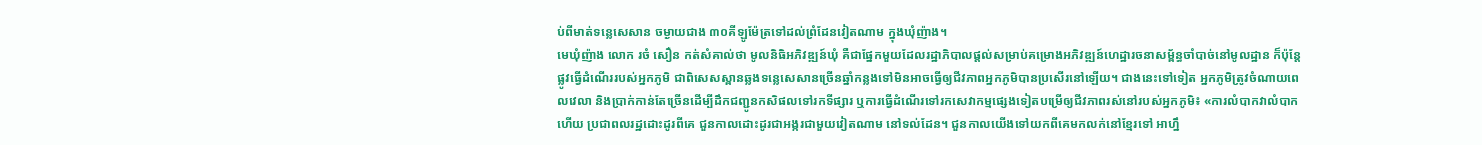ប់ពីមាត់ទន្លេសេសាន ចម្ងាយជាង ៣០គីឡូម៉ែត្រទៅដល់ព្រំដែនវៀតណាម ក្នុងឃុំញ៉ាង។
មេឃុំញ៉ាង លោក រចំ សឿន កត់សំគាល់ថា មូលនិធិអភិវឌ្ឍន៍ឃុំ គឺជាផ្នែកមួយដែលរដ្ឋាភិបាលផ្ដល់សម្រាប់គម្រោងអភិវឌ្ឍន៍ហេដ្ឋារចនាសម្ព័ន្ធចាំបាច់នៅមូលដ្ឋាន ក៏ប៉ុន្តែផ្លូវធ្វើដំណើររបស់អ្នកភូមិ ជាពិសេសស្ពានឆ្លងទន្លេសេសានច្រើនឆ្នាំកន្លងទៅមិនអាចធ្វើឲ្យជីវភាពអ្នកភូមិបានប្រសើរនៅឡើយ។ ជាងនេះទៅទៀត អ្នកភូមិត្រូវចំណាយពេលវេលា និងប្រាក់កាន់តែច្រើនដើម្បីដឹកជញ្ជូនកសិផលទៅរកទីផ្សារ ឬការធ្វើដំណើរទៅរកសេវាកម្មផ្សេងទៀតបម្រើឲ្យជីវភាពរស់នៅរបស់អ្នកភូមិ៖ «ការលំបាកវាលំបាកហើយ ប្រជាពលរដ្ឋដោះដូរពីគេ ជួនកាលដោះដូរជាអង្ករជាមួយវៀតណាម នៅទល់ដែន។ ជួនកាលយើងទៅយកពីគេមកលក់នៅខ្មែរទៅ អាហ្នឹ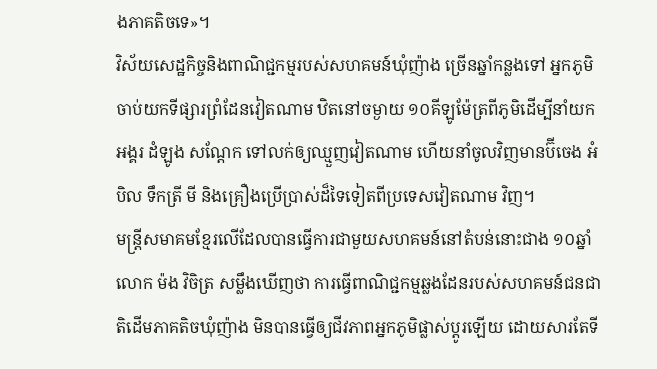ងភាគតិចទេ»។
វិស័យសេដ្ឋកិច្ចនិងពាណិជ្ជកម្មរបស់សហគមន៍ឃុំញ៉ាង ច្រើនឆ្នាំកន្លងទៅ អ្នកភូមិចាប់យកទីផ្សារព្រំដែនវៀតណាម ឋិតនៅចម្ងាយ ១០គីឡូម៉ែត្រពីភូមិដើម្បីនាំយកអង្គរ ដំឡូង សណ្ដែក ទៅលក់ឲ្យឈ្មួញវៀតណាម ហើយនាំចូលវិញមានប៊ីចេង អំបិល ទឹកត្រី មី និងគ្រឿងប្រើប្រាស់ដ៏ទៃទៀតពីប្រទេសវៀតណាម វិញ។
មន្ត្រីសមាគមខ្មែរលើដែលបានធ្វើការជាមួយសហគមន៍នៅតំបន់នោះជាង ១០ឆ្នាំ លោក ម៉ង វិចិត្រ សម្លឹងឃើញថា ការធ្វើពាណិជ្ជកម្មឆ្លងដែនរបស់សហគមន៍ជនជាតិដើមភាគតិចឃុំញ៉ាង មិនបានធ្វើឲ្យជីវភាពអ្នកភូមិផ្លាស់ប្ដូរឡើយ ដោយសារតែទី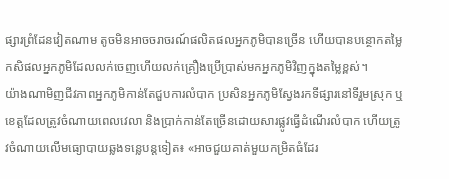ផ្សារព្រំដែនវៀតណាម តូចមិនអាចចរាចរណ៍ផលិតផលអ្នកភូមិបានច្រើន ហើយបានបន្ថោកតម្លៃកសិផលអ្នកភូមិដែលលក់ចេញហើយលក់គ្រឿងប្រើប្រាស់មកអ្នកភូមិវិញក្នុងតម្លៃខ្ពស់។
យ៉ាងណាមិញជីវភាពអ្នកភូមិកាន់តែជួបការលំបាក ប្រសិនអ្នកភូមិស្វែងរកទីផ្សារនៅទីរួមស្រុក ឬខេត្តដែលត្រូវចំណាយពេលវេលា និងប្រាក់កាន់តែច្រើនដោយសារផ្លូវធ្វើដំណើរលំបាក ហើយត្រូវចំណាយលើមធ្យោបាយឆ្លងទន្លេបន្តទៀត៖ «អាចជួយគាត់មួយកម្រិតធំដែរ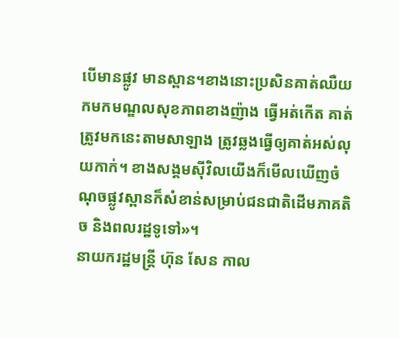បើមានផ្លូវ មានស្ពាន។ខាងនោះប្រសិនគាត់ឈឺយកមកមណ្ឌលសុខភាពខាងញ៉ាង ធ្វើអត់កើត គាត់ត្រូវមកនេះតាមសាឡាង ត្រូវឆ្លងធ្វើឲ្យគាត់អស់លុយកាក់។ ខាងសង្គមស៊ីវិលយើងក៏មើលឃើញចំណុចផ្លូវស្ពានក៏សំខាន់សម្រាប់ជនជាតិដើមភាគតិច និងពលរដ្ឋទូទៅ»។
នាយករដ្ឋមន្ត្រី ហ៊ុន សែន កាល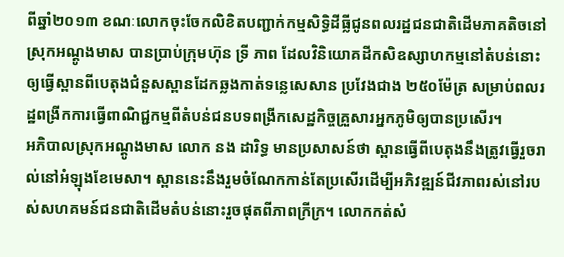ពីឆ្នាំ២០១៣ ខណៈលោកចុះចែកលិខិតបញ្ជាក់កម្មសិទ្ធិដីធ្លីជូនពលរដ្ឋជនជាតិដើមភាគតិចនៅស្រុកអណ្ដូងមាស បានប្រាប់ក្រុមហ៊ុន ទ្រី ភាព ដែលវិនិយោគដីកសិឧស្សាហកម្មនៅតំបន់នោះឲ្យធ្វើស្ពានពីបេតុងជំនួសស្ពានដែកឆ្លងកាត់ទន្លេសេសាន ប្រវែងជាង ២៥០ម៉ែត្រ សម្រាប់ពលរដ្ឋពង្រីកការធ្វើពាណិជ្ជកម្មពីតំបន់ជនបទពង្រីកសេដ្ឋកិច្ចគ្រួសារអ្នកភូមិឲ្យបានប្រសើរ។
អភិបាលស្រុកអណ្ដូងមាស លោក នង ដារិទ្ធ មានប្រសាសន៍ថា ស្ពានធ្វើពីបេតុងនឹងត្រូវធ្វើរួចរាល់នៅអំឡុងខែមេសា។ ស្ពាននេះនឹងរួមចំណែកកាន់តែប្រសើរដើម្បីអភិវឌ្ឍន៍ជីវភាពរស់នៅរបស់សហគមន៍ជនជាតិដើមតំបន់នោះរួចផុតពីភាពក្រីក្រ។ លោកកត់សំ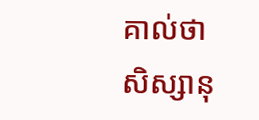គាល់ថា សិស្សានុ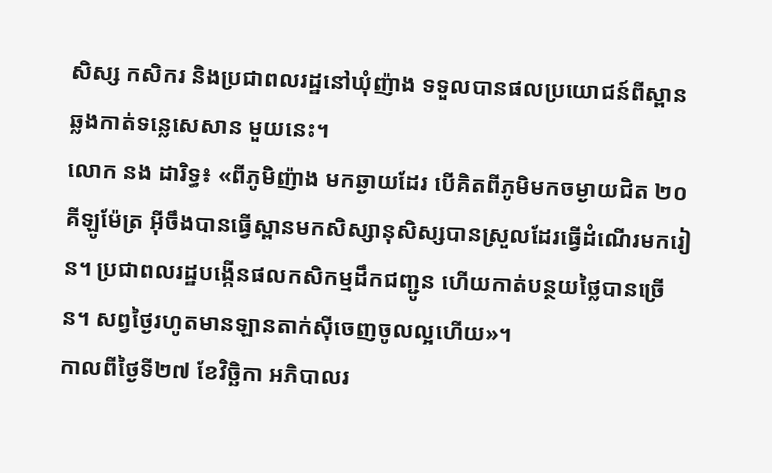សិស្ស កសិករ និងប្រជាពលរដ្ឋនៅឃុំញ៉ាង ទទួលបានផលប្រយោជន៍ពីស្ពានឆ្លងកាត់ទន្លេសេសាន មួយនេះ។
លោក នង ដារិទ្ធ៖ «ពីភូមិញ៉ាង មកឆ្ងាយដែរ បើគិតពីភូមិមកចម្ងាយជិត ២០គីឡូម៉ែត្រ អ៊ីចឹងបានធ្វើស្ពានមកសិស្សានុសិស្សបានស្រួលដែរធ្វើដំណើរមករៀន។ ប្រជាពលរដ្ឋបង្កើនផលកសិកម្មដឹកជញ្ជូន ហើយកាត់បន្ថយថ្លៃបានច្រើន។ សព្វថ្ងៃរហូតមានឡានតាក់ស៊ីចេញចូលល្អហើយ»។
កាលពីថ្ងៃទី២៧ ខែវិច្ឆិកា អភិបាលរ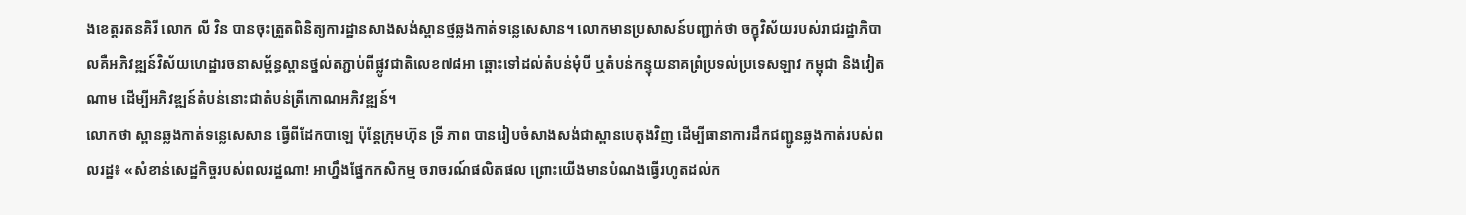ងខេត្តរតនគិរី លោក លី វិន បានចុះត្រួតពិនិត្យការដ្ឋានសាងសង់ស្ពានថ្មឆ្លងកាត់ទន្លេសេសាន។ លោកមានប្រសាសន៍បញ្ជាក់ថា ចក្ខុវិស័យរបស់រាជរដ្ឋាភិបាលគឺអភិវឌ្ឍន៍វិស័យហេដ្ឋារចនាសម្ព័ន្ធស្ពានថ្នល់តភ្ជាប់ពីផ្លូវជាតិលេខ៧៨អា ឆ្ពោះទៅដល់តំបន់មុំបី ឬតំបន់កន្ទុយនាគព្រំប្រទល់ប្រទេសឡាវ កម្ពុជា និងវៀតណាម ដើម្បីអភិវឌ្ឍន៍តំបន់នោះជាតំបន់ត្រីកោណអភិវឌ្ឍន៍។
លោកថា ស្ពានឆ្លងកាត់ទន្លេសេសាន ធ្វើពីដែកបាឡេ ប៉ុន្តែក្រុមហ៊ុន ទ្រី ភាព បានរៀបចំសាងសង់ជាស្ពានបេតុងវិញ ដើម្បីធានាការដឹកជញ្ជូនឆ្លងកាត់របស់ពលរដ្ឋ៖ «សំខាន់សេដ្ឋកិច្ចរបស់ពលរដ្ឋណា! អាហ្នឹងផ្នែកកសិកម្ម ចរាចរណ៍ផលិតផល ព្រោះយើងមានបំណងធ្វើរហូតដល់ក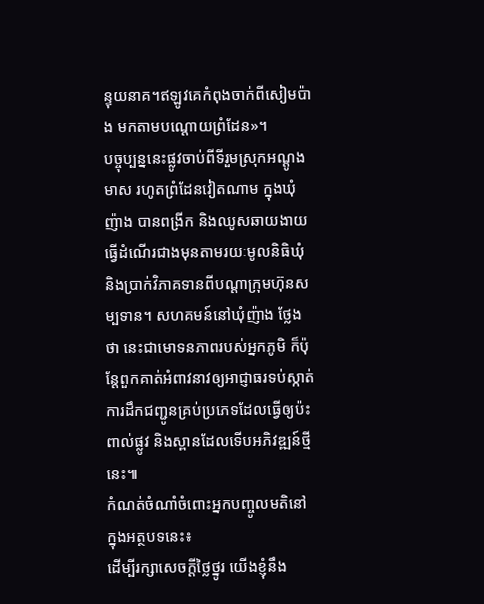ន្ទុយនាគ។ឥឡូវគេកំពុងចាក់ពីសៀមប៉ាង មកតាមបណ្ដោយព្រំដែន»។
បច្ចុប្បន្ននេះផ្លូវចាប់ពីទីរួមស្រុកអណ្ដូងមាស រហូតព្រំដែនវៀតណាម ក្នុងឃុំញ៉ាង បានពង្រីក និងឈូសឆាយងាយធ្វើដំណើរជាងមុនតាមរយៈមូលនិធិឃុំ និងប្រាក់វិភាគទានពីបណ្ដាក្រុមហ៊ុនសម្បទាន។ សហគមន៍នៅឃុំញ៉ាង ថ្លែងថា នេះជាមោទនភាពរបស់អ្នកភូមិ ក៏ប៉ុន្តែពួកគាត់អំពាវនាវឲ្យអាជ្ញាធរទប់ស្កាត់ការដឹកជញ្ជូនគ្រប់ប្រភេទដែលធ្វើឲ្យប៉ះពាល់ផ្លូវ និងស្ពានដែលទើបអភិវឌ្ឍន៍ថ្មីនេះ៕
កំណត់ចំណាំចំពោះអ្នកបញ្ចូលមតិនៅក្នុងអត្ថបទនេះ៖
ដើម្បីរក្សាសេចក្ដីថ្លៃថ្នូរ យើងខ្ញុំនឹង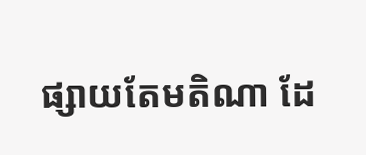ផ្សាយតែមតិណា ដែ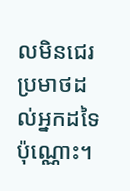លមិនជេរប្រមាថដល់អ្នកដទៃប៉ុណ្ណោះ។